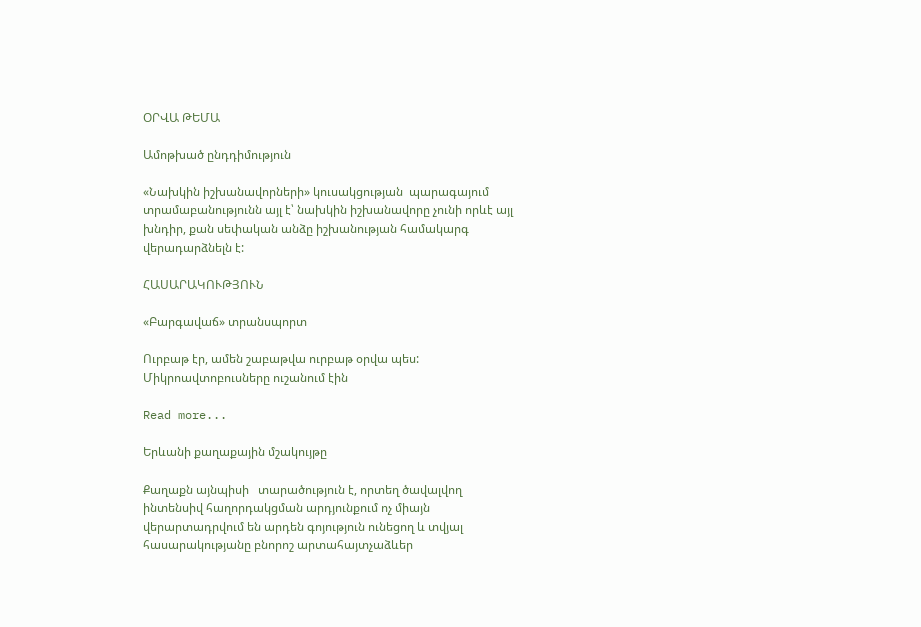ՕՐՎԱ ԹԵՄԱ

Ամոթխած ընդդիմություն

«Նախկին իշխանավորների» կուսակցության  պարագայում տրամաբանությունն այլ է՝ նախկին իշխանավորը չունի որևէ այլ խնդիր, քան սեփական անձը իշխանության համակարգ վերադարձնելն է:

ՀԱՍԱՐԱԿՈՒԹՅՈՒՆ

«Բարգավաճ» տրանսպորտ

Ուրբաթ էր, ամեն շաբաթվա ուրբաթ օրվա պես: Միկրոավտոբուսները ուշանում էին

Read more...

Երևանի քաղաքային մշակույթը

Քաղաքն այնպիսի   տարածություն է, որտեղ ծավալվող ինտենսիվ հաղորդակցման արդյունքում ոչ միայն վերարտադրվում են արդեն գոյություն ունեցող և տվյալ հասարակությանը բնորոշ արտահայտչաձևեր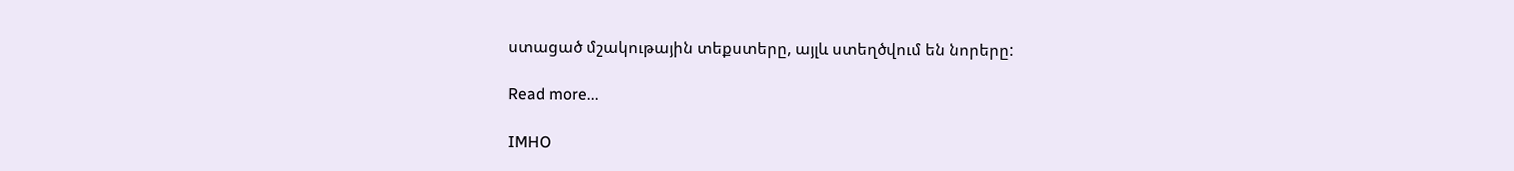ստացած մշակութային տեքստերը, այլև ստեղծվում են նորերը:

Read more...

IMHO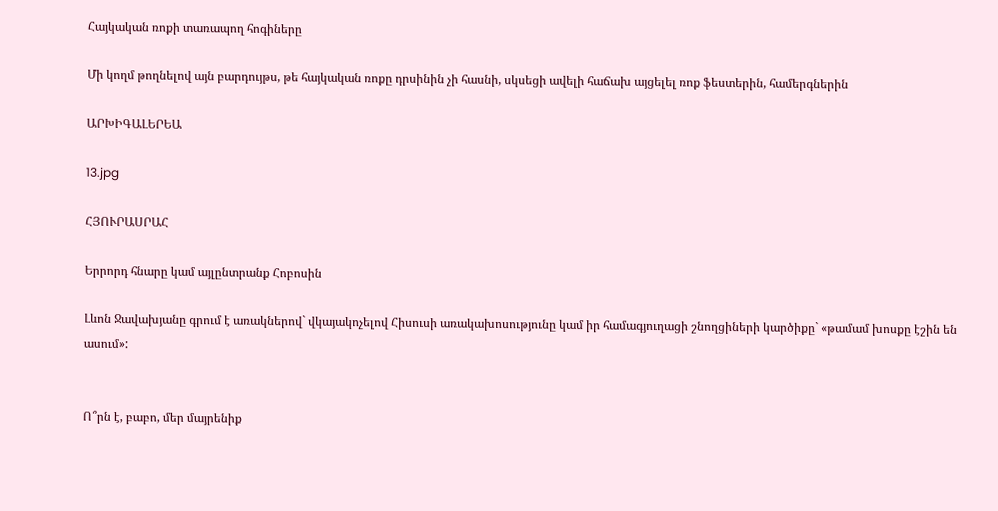Հայկական ռոքի տառապող հոգիները

Մի կողմ թողնելով այն բարդույթս, թե հայկական ռոքը դրսինին չի հասնի, սկսեցի ավելի հաճախ այցելել ռոք ֆեստերին, համերգներին

ԱՐԽԻԳԱԼԵՐԵԱ

13.jpg

ՀՅՈՒՐԱՍՐԱՀ

Երրորդ հնարը կամ այլընտրանք Հոբոսին

Լևոն Ջավախյանը գրում է առակներով` վկայակոչելով Հիսուսի առակախոսությունը կամ իր համագյուղացի շնողցիների կարծիքը` «թամամ խոսքը էշին են ասում»:


Ո՞րն է, բաբո, մեր մայրենիք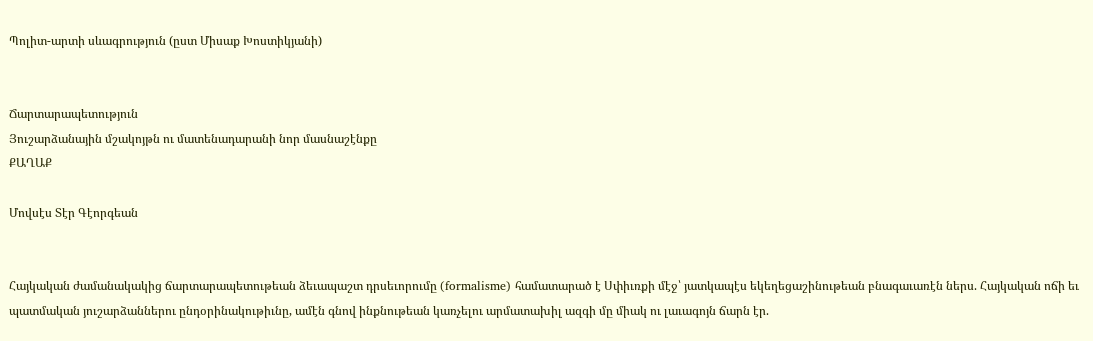Պոլիտ-արտի սևագրություն (ըստ Միսաք Խոստիկյանի)


Ճարտարապետություն
Յուշարձանային մշակոյթն ու մատենադարանի նոր մասնաշէնքը
ՔԱՂԱՔ

Մովսէս Տէր Գէորգեան


Հայկական ժամանակակից ճարտարապետութեան ձեւապաշտ դրսեւորումը (formalisme) համատարած է Սփիւռքի մէջ՝ յատկապէս եկեղեցաշինութեան բնագաւառէն ներս. Հայկական ոճի եւ պատմական յուշարձաններու ընդօրինակութիւնը, ամէն գնով ինքնութեան կառչելու արմատախիլ ազգի մը միակ ու լաւագոյն ճարն էր.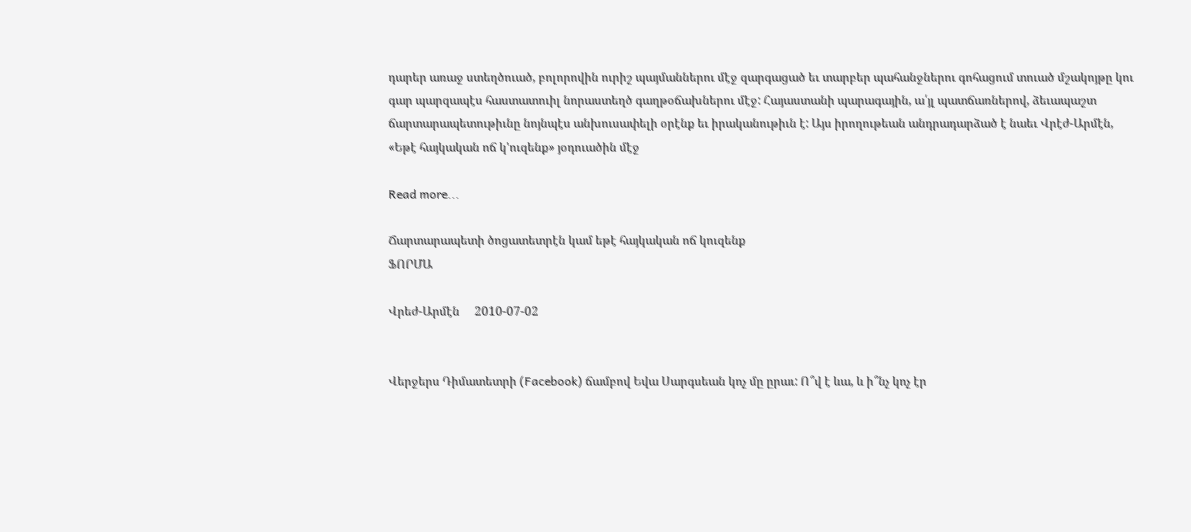դարեր առաջ ստեղծուած, բոլորովին ուրիշ պայմաններու մէջ զարգացած եւ տարբեր պահանջներու գոհացում տուած մշակոյթը կու գար պարզապէս հաստատուիլ նորաստեղծ գաղթօճախներու մէջ: Հայաստանի պարագային, ա՛յլ պատճառներով, ձեւապաշտ ճարտարապետութիւնը նոյնպէս անխուսափելի օրէնք եւ իրականութիւն է: Այս իրողութեան անդրադարձած է նաեւ Վրէժ-Արմէն, «Եթէ հայկական ոճ կ'ուզենք» յօդուածին մէջ

Read more...

Ճարտարապետի ծոցատետրէն կամ եթէ հայկական ոճ կուզենք
ՖՈՐՄԱ

Վրեժ-Արմէն     2010-07-02


Վերջերս Դիմատետրի (Facebook) ճամբով Եվա Սարգսեան կոչ մը ըրաւ: Ո՞վ է ևա, և ի՞նչ կոչ էր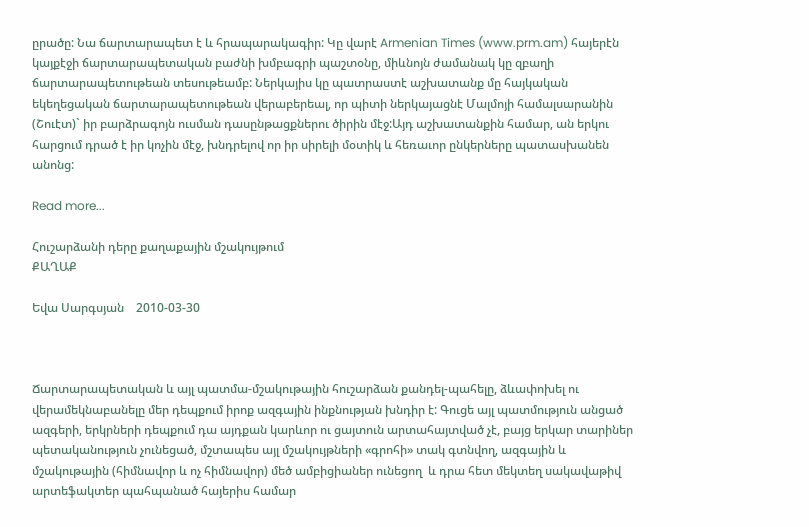ըրածը: Նա ճարտարապետ է և հրապարակագիր: Կը վարէ Armenian Times (www.prm.am) հայերէն կայքէջի ճարտարապետական բաժնի խմբագրի պաշտօնը, միևնոյն ժամանակ կը զբաղի ճարտարապետութեան տեսութեամբ: Ներկայիս կը պատրաստէ աշխատանք մը հայկական եկեղեցական ճարտարապետութեան վերաբերեալ, որ պիտի ներկայացնէ Մալմոյի համալսարանին (Շուէտ)` իր բարձրագոյն ուսման դասընթացքներու ծիրին մէջ:Այդ աշխատանքին համար, ան երկու հարցում դրած է իր կոչին մէջ, խնդրելով որ իր սիրելի մօտիկ և հեռաւոր ընկերները պատասխանեն անոնց:

Read more...

Հուշարձանի դերը քաղաքային մշակույթում
ՔԱՂԱՔ

Եվա Սարգսյան    2010-03-30



Ճարտարապետական և այլ պատմա-մշակութային հուշարձան քանդել-պահելը, ձևափոխել ու վերամեկնաբանելը մեր դեպքում իրոք ազգային ինքնության խնդիր է: Գուցե այլ պատմություն անցած ազգերի, երկրների դեպքում դա այդքան կարևոր ու ցայտուն արտահայտված չէ, բայց երկար տարիներ պետականություն չունեցած, մշտապես այլ մշակույթների «գրոհի» տակ գտնվող, ազգային և մշակութային (հիմնավոր և ոչ հիմնավոր) մեծ ամբիցիաներ ունեցող  և դրա հետ մեկտեղ սակավաթիվ արտեֆակտեր պահպանած հայերիս համար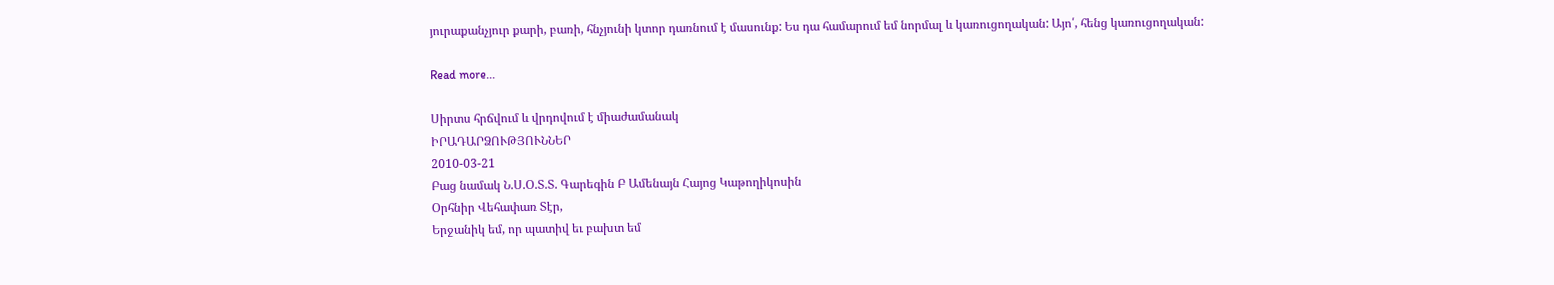յուրաքանչյուր քարի, բառի, հնչյունի կտոր դառնում է մասունք: Ես դա համարում եմ նորմալ և կառուցողական: Այո՛, հենց կառուցողական:

Read more...

Սիրտս հրճվում և վրդովում է միաժամանակ
ԻՐԱԴԱՐՁՈՒԹՅՈՒՆՆԵՐ
2010-03-21
Բաց նամակ Ն.Ս.Օ.Տ.Տ. Գարեգին Բ Ամենայն Հայոց Կաթողիկոսին
Օրհնիր Վեհափառ Տէր,
Երջանիկ եմ, որ պատիվ եւ բախտ եմ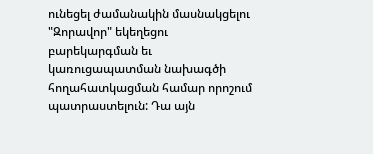ունեցել ժամանակին մասնակցելու "Զորավոր" եկեղեցու բարեկարգման եւ կառուցապատման նախագծի հողահատկացման համար որոշում պատրաստելուն: Դա այն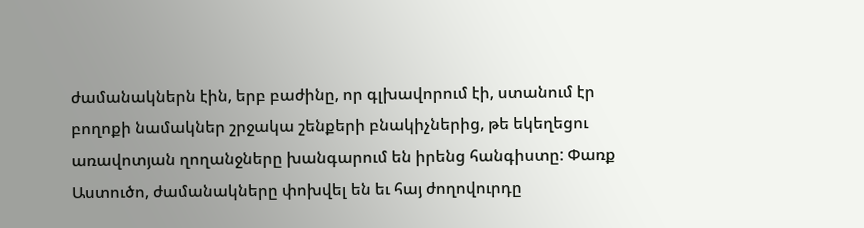ժամանակներն էին, երբ բաժինը, որ գլխավորում էի, ստանում էր բողոքի նամակներ շրջակա շենքերի բնակիչներից, թե եկեղեցու առավոտյան ղողանջները խանգարում են իրենց հանգիստը: Փառք Աստուծո, ժամանակները փոխվել են եւ հայ ժողովուրդը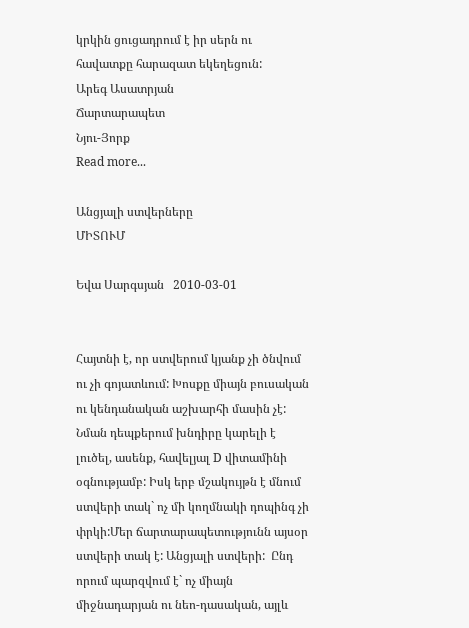կրկին ցուցադրում է իր սերն ու հավատքը հարազատ եկեղեցուն:
Արեգ Ասատրյան
Ճարտարապետ
Նյու-Յորք
Read more...

Անցյալի ստվերները
ՄԻՏՈՒՄ

Եվա Սարգսյան   2010-03-01


Հայտնի է, որ ստվերում կյանք չի ծնվում ու չի գոյատևում: Խոսքը միայն բուսական ու կենդանական աշխարհի մասին չէ: Նման դեպքերում խնդիրը կարելի է լուծել, ասենք, հավելյալ D վիտամինի օգնությամբ: Իսկ երբ մշակույթն է մնում ստվերի տակ` ոչ մի կողմնակի դոպինգ չի փրկի:Մեր ճարտարապետությունն այսօր ստվերի տակ է: Անցյալի ստվերի:  Ընդ որում պարզվում է` ոչ միայն միջնադարյան ու նեո-դասական, այլև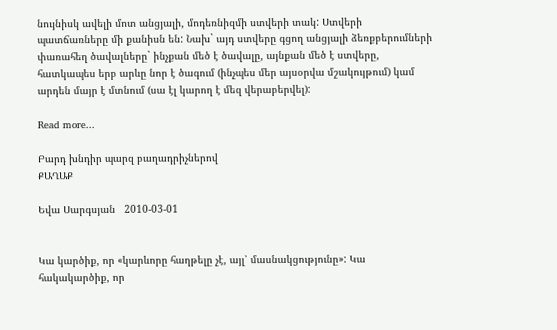նույնիսկ ավելի մոտ անցյալի, մոդեռնիզմի ստվերի տակ: Ստվերի պատճառները մի քանիսն են: Նախ` այդ ստվերը գցող անցյալի ձեռքբերումների փառահեղ ծավալները` ինչքան մեծ է ծավալը, այնքան մեծ է ստվերը, հատկապես երբ արևը նոր է ծագում (ինչպես մեր այսօրվա մշակույթում) կամ արդեն մայր է մտնում (սա էլ կարող է մեզ վերաբերվել):

Read more...

Բարդ խնդիր պարզ բաղադրիչներով
ՔԱՂԱՔ

Եվա Սարգսյան   2010-03-01


Կա կարծիք, որ «կարևորը հաղթելը չէ, այլ՝ մասնակցությունը»: Կա հակակարծիք, որ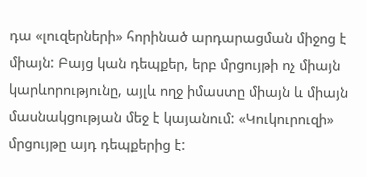դա «լուզերների» հորինած արդարացման միջոց է միայն: Բայց կան դեպքեր, երբ մրցույթի ոչ միայն կարևորությունը, այլև ողջ իմաստը միայն և միայն մասնակցության մեջ է կայանում: «Կուկուրուզի» մրցույթը այդ դեպքերից է: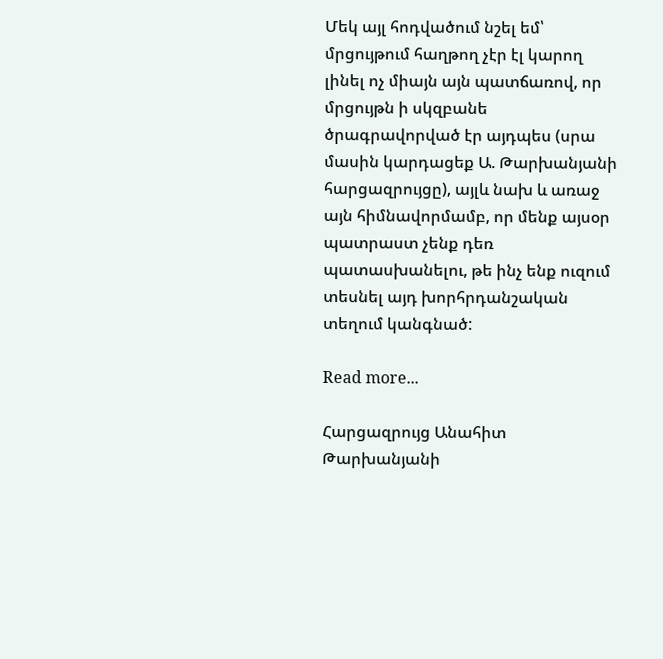Մեկ այլ հոդվածում նշել եմ՝ մրցույթում հաղթող չէր էլ կարող լինել ոչ միայն այն պատճառով, որ մրցույթն ի սկզբանե ծրագրավորված էր այդպես (սրա մասին կարդացեք Ա. Թարխանյանի հարցազրույցը), այլև նախ և առաջ այն հիմնավորմամբ, որ մենք այսօր պատրաստ չենք դեռ պատասխանելու, թե ինչ ենք ուզում տեսնել այդ խորհրդանշական տեղում կանգնած:

Read more...

Հարցազրույց Անահիտ Թարխանյանի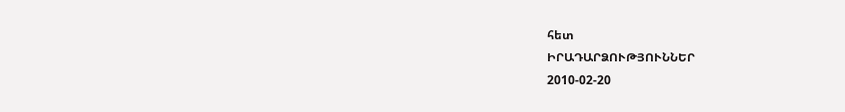հետ
ԻՐԱԴԱՐՁՈՒԹՅՈՒՆՆԵՐ
2010-02-20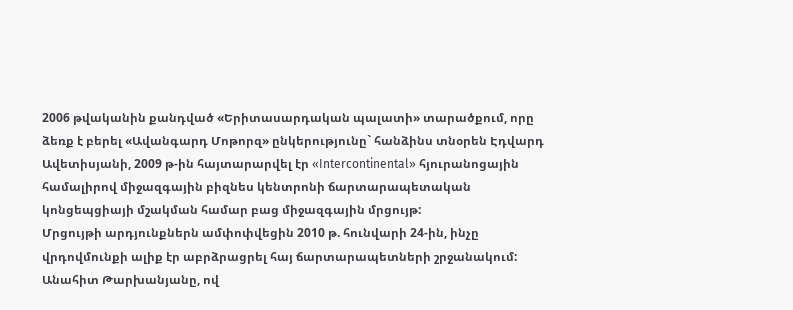2006 թվականին քանդված «Երիտասարդական պալատի» տարածքում, որը ձեռք է բերել «Ավանգարդ Մոթորզ» ընկերությունը` հանձինս տնօրեն Էդվարդ Ավետիսյանի, 2009 թ-ին հայտարարվել էր «Intercontinental» հյուրանոցային համալիրով միջազգային բիզնես կենտրոնի ճարտարապետական կոնցեպցիայի մշակման համար բաց միջազգային մրցույթ:
Մրցույթի արդյունքներն ամփոփվեցին 2010 թ. հունվարի 24-ին, ինչը վրդովմունքի ալիք էր աբրձրացրել հայ ճարտարապետների շրջանակում: Անահիտ Թարխանյանը, ով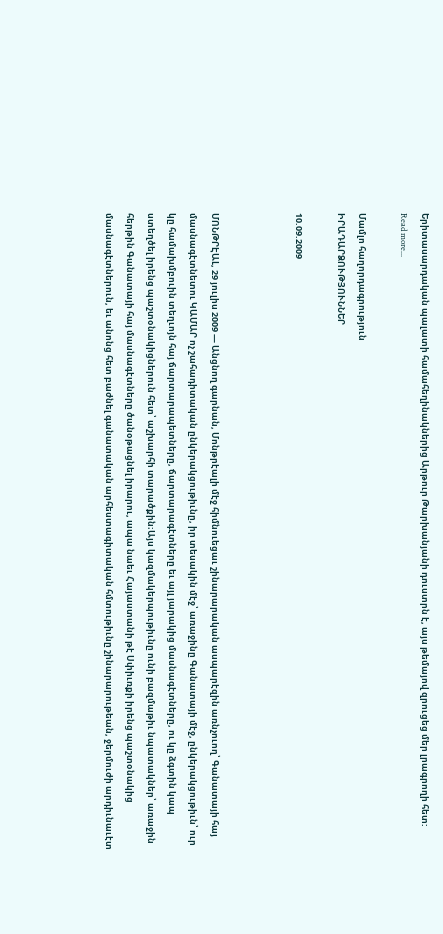Երիտասարդական պալատի համահեղինակներից Արթուր Թարխանյանի դուստրն է, այս թեմայով զրուցեց մեր լրագրողի հետ:
Read more...

Մամլո հաղորդագրություն
ԻՐԱԴԱՐՁՈՒԹՅՈՒՆՆԵՐ

10.09.2009



ՄՈՆԹՐԷԱԼ, 29 յուլիս 2009 — Անցնող գարնան, Մոնթրէալի մէջ հիմնուեցաւ շինարարական ասպարէզին առնչուող՝ Գանատայի հայ մասնագէտնետու ԿԱՄԱՐ ոչ շահադիտական ընկերակցութիւնը, իր տեսակին մէջ՝ առաջինը Գանատայի մէջ, ընկերակցութիւն՝ ուր կը համախմբուին տեղւոյն հայ ճարտարապետները, ճարտարագէտները եւ այլ յարակից մասնագէտները, ու կը ձգտին կապ ստեղծել իրենց պաշտօնակիցներուն հետ՝ աշխարհի տարածքին։Այս կազմակերպութիւնը ունի բազմաթիւ նպատակներ՝ առաջին հերթին Գանատայի հայ մասնագէտները ծանօթացնել իրարու, ապա նաեւ Հայաստանի թէ Սփիւռքի իրենց պաշտօնակից մասնագէտներուն, եւ անոնց հետ բաժնել գանատական արհեստագիտական հմտութիւնը շինարարութեան, ջերմուժի արդիւնաւէտ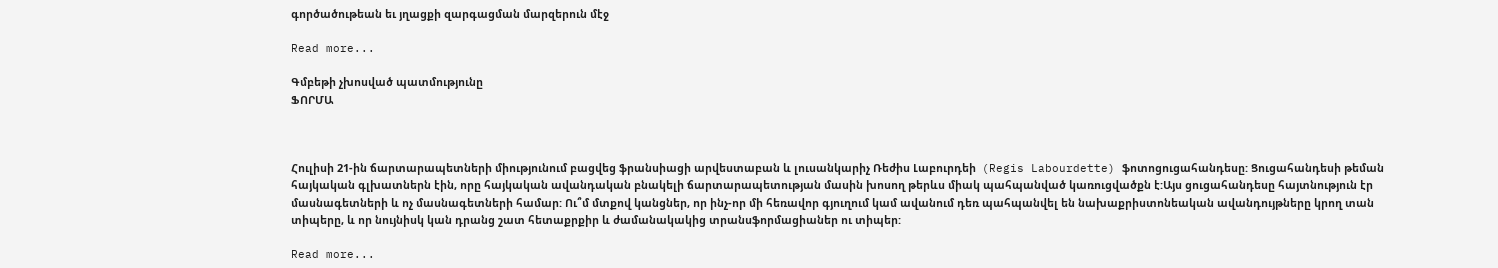գործածութեան եւ յղացքի զարգացման մարզերուն մէջ

Read more...

Գմբեթի չխոսված պատմությունը
ՖՈՐՄԱ



Հուլիսի 21-ին ճարտարապետների միությունում բացվեց ֆրանսիացի արվեստաբան և լուսանկարիչ Ռեժիս Լաբուրդեի  (Regis Labourdette) ֆոտոցուցահանդեսը: Ցուցահանդեսի թեման հայկական գլխատներն էին, որը հայկական ավանդական բնակելի ճարտարապետության մասին խոսող թերևս միակ պահպանված կառուցվածքն է:Այս ցուցահանդեսը հայտնություն էր մասնագետների և ոչ մասնագետների համար: Ու՞մ մտքով կանցներ, որ ինչ-որ մի հեռավոր գյուղում կամ ավանում դեռ պահպանվել են նախաքրիստոնեական ավանդույթները կրող տան տիպերը, և որ նույնիսկ կան դրանց շատ հետաքրքիր և ժամանակակից տրանսֆորմացիաներ ու տիպեր:

Read more...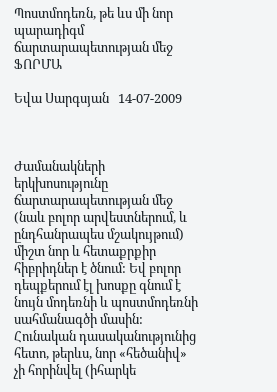Պոստմոդեռն, թե ևս մի նոր պարադիգմ ճարտարապետության մեջ
ՖՈՐՄԱ

Եվա Սարգսյան   14-07-2009



Ժամանակների երկխոսությունը ճարտարապետության մեջ (նաև բոլոր արվեստներում, և ընդհանրապես մշակույթում) միշտ նոր և հետաքրքիր հիբրիդներ է ծնում: Եվ բոլոր դեպքերում էլ խոսքը գնում է նույն մոդեռնի և պոստմոդեռնի սահմանագծի մասին: Հունական դասականությունից հետո, թերևս, նոր «հեծանիվ» չի հորինվել (իհարկե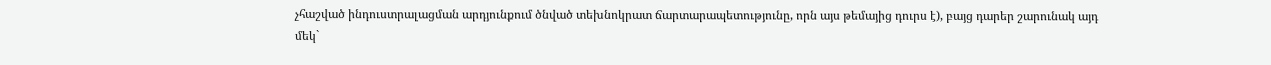չհաշված ինդուստրալացման արդյունքում ծնված տեխնոկրատ ճարտարապետությունը, որն այս թեմայից դուրս է), բայց դարեր շարունակ այդ մեկ`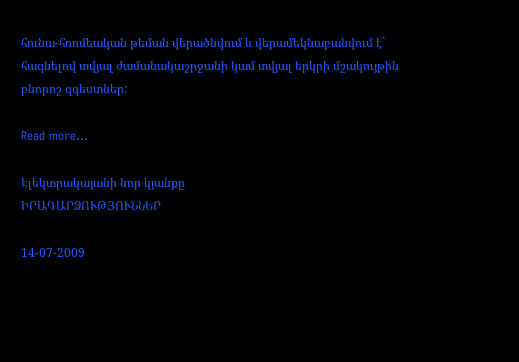հունա-հռոմեական թեման վերածնվում և վերամեկնաբանվում է` հագնելով տվյալ ժամանակաշրջանի կամ տվյալ երկրի մշակույթին բնորոշ զգեստներ:

Read more...

Էլեկտրակայանի նոր կյանքը
ԻՐԱԴԱՐՁՈՒԹՅՈՒՆՆԵՐ

14-07-2009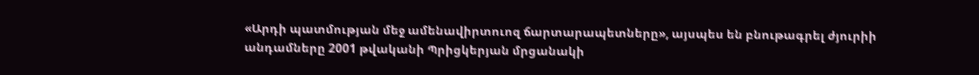«Արդի պատմության մեջ ամենավիրտուոզ ճարտարապետները», այսպես են բնութագրել ժյուրիի անդամները 2001 թվականի Պրիցկերյան մրցանակի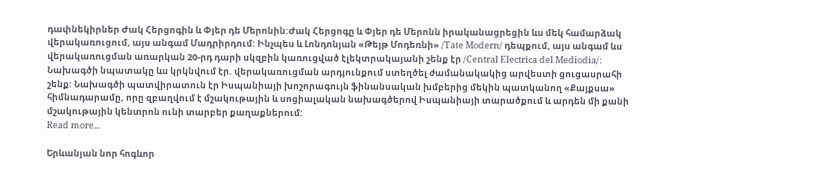դափնեկիրներ Ժակ Հերցոգին և Փյեր դե Մերոնին:Ժակ Հերցոգը և Փյեր դե Մերոնն իրականացրեցին ևս մեկ համարձակ վերակառուցում, այս անգամ Մադրիրդում: Ինչպես և Լոնդոնյան «Թեյթ Մոդեռնի» /Tate Modern/ դեպքում, այս անգամ ևս վերակառուցման առարկան 20-րդ դարի սկզբին կառուցված էլեկտրակայանի շենք էր /Central Electrica del Mediodia/: Նախագծի նպատակը ևս կրկնվում էր. վերակառուցման արդյունքում ստեղծել ժամանակակից արվեստի ցուցասրահի շենք: Նախագծի պատվիրատուն էր Իսպանիայի խոշորագույն ֆինանսական խմբերից մեկին պատկանող «Քայքսա» հիմնադարամը, որը զբաղվում է մշակութային և սոցիալական նախագծերով Իսպանիայի տարածքում և արդեն մի քանի մշակութային կենտրոն ունի տարբեր քաղաքներում:
Read more...

Երևանյան նոր հոգևոր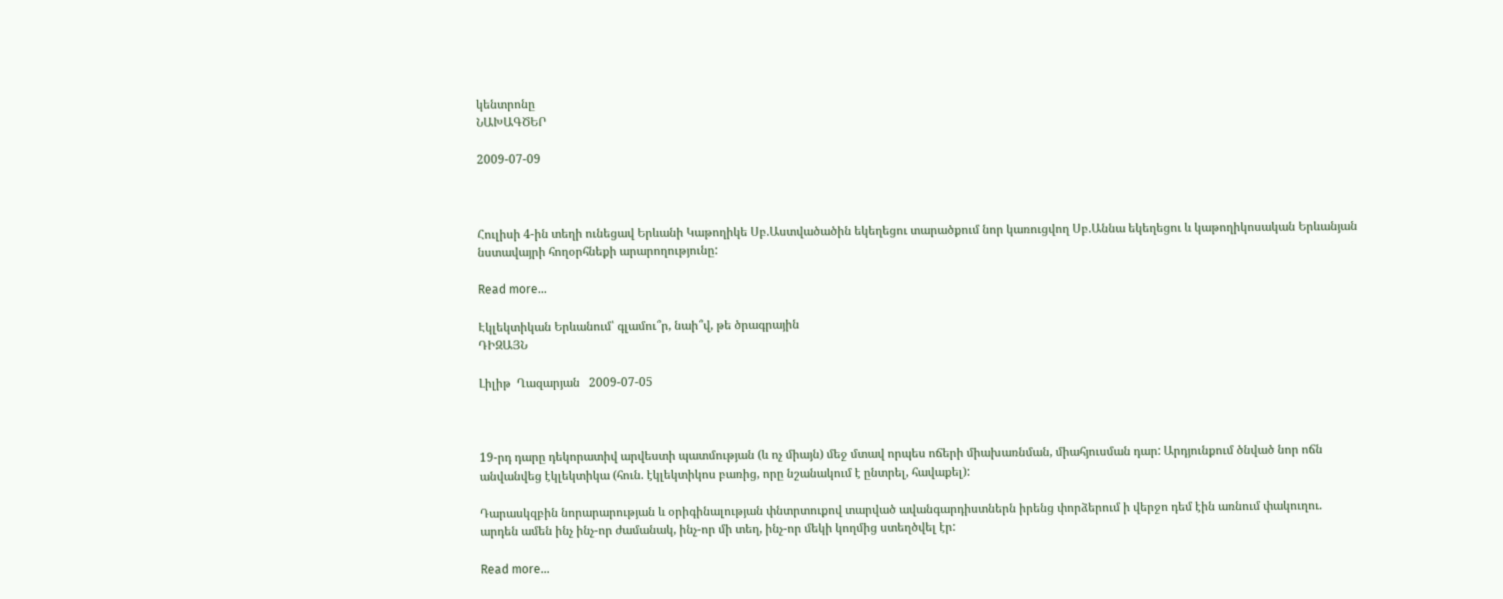կենտրոնը
ՆԱԽԱԳԾԵՐ

2009-07-09



Հուլիսի 4-ին տեղի ունեցավ Երևանի Կաթողիկե Սբ.Աստվածածին եկեղեցու տարածքում նոր կառուցվող Սբ.Աննա եկեղեցու և կաթողիկոսական Երևանյան նստավայրի հողօրհնեքի արարողությունը:

Read more...

Էկլեկտիկան Երևանում՝ գլամու՞ր, նաի՞վ, թե ծրագրային
ԴԻԶԱՅՆ

Լիլիթ  Ղազարյան   2009-07-05



19-րդ դարը դեկորատիվ արվեստի պատմության (և ոչ միայն) մեջ մտավ որպես ոճերի միախառնման, միահյուսման դար: Արդյունքում ծնված նոր ոճն անվանվեց էկլեկտիկա (հուն. էկլեկտիկոս բառից, որը նշանակում է ընտրել, հավաքել):

Դարասկզբին նորարարության և օրիգինալության փնտրտուքով տարված ավանգարդիստներն իրենց փորձերում ի վերջո դեմ էին առնում փակուղու. արդեն ամեն ինչ ինչ-որ ժամանակ, ինչ-որ մի տեղ, ինչ-որ մեկի կողմից ստեղծվել էր:

Read more...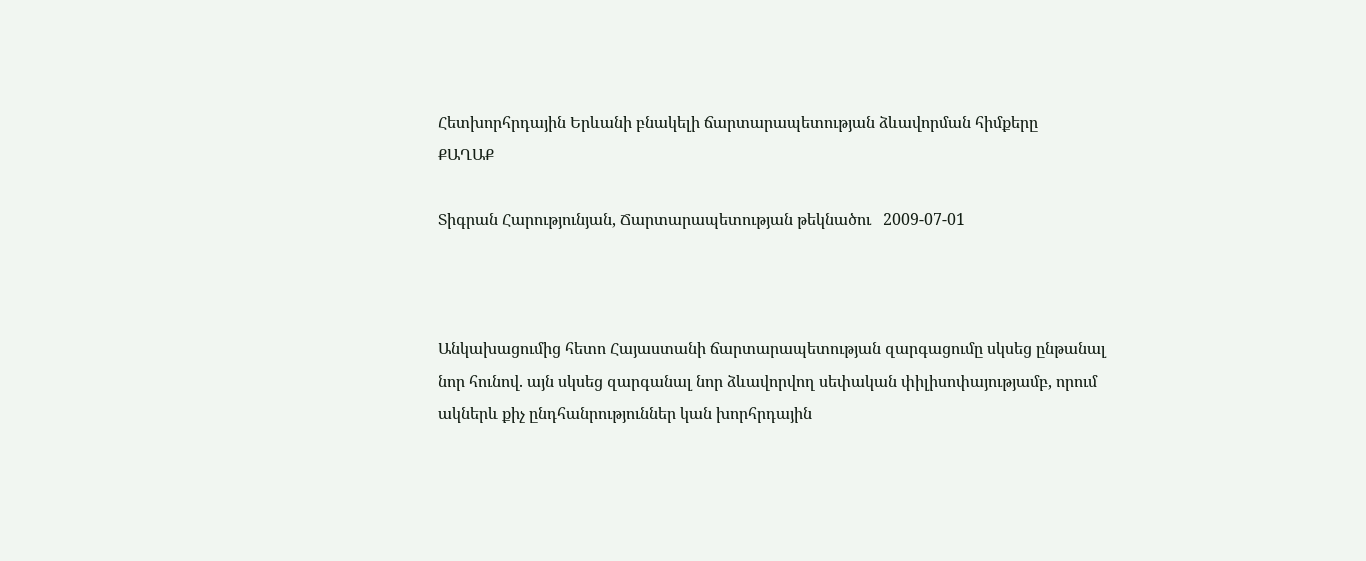Հետխորհրդային Երևանի բնակելի ճարտարապետության ձևավորման հիմքերը
ՔԱՂԱՔ

Տիգրան Հարությունյան, Ճարտարապետության թեկնածու   2009-07-01



Անկախացումից հետո Հայաստանի ճարտարապետության զարգացումը սկսեց ընթանալ նոր հունով. այն սկսեց զարգանալ նոր ձևավորվող սեփական փիլիսոփայությամբ, որում ակներև քիչ ընդհանրություններ կան խորհրդային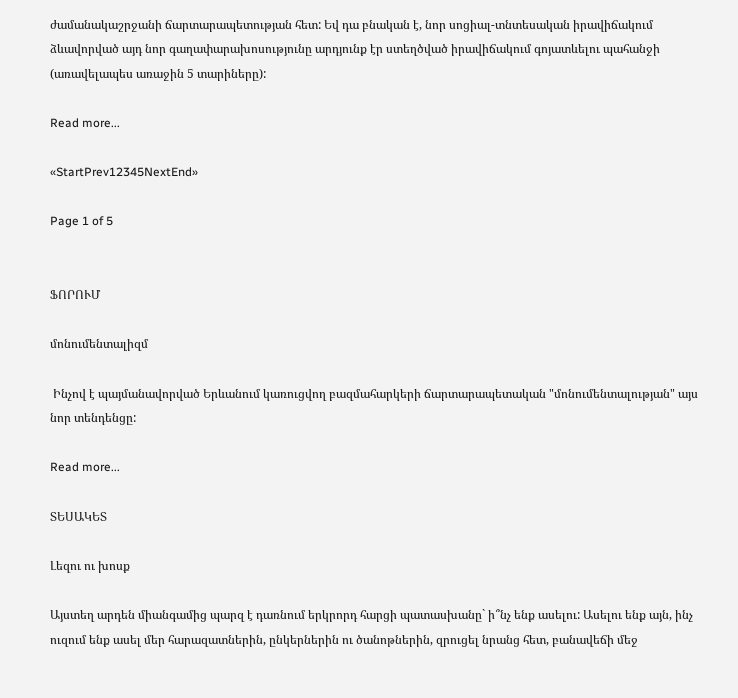ժամանակաշրջանի ճարտարապետության հետ: Եվ դա բնական է, նոր սոցիալ-տնտեսական իրավիճակում ձևավորված այդ նոր գաղափարախոսությունը արդյունք էր ստեղծված իրավիճակում գոյատևելու պահանջի (առավելապես առաջին 5 տարիները):

Read more...

«StartPrev12345NextEnd»

Page 1 of 5


ՖՈՐՈՒՄ

մոնումենտալիզմ

 Ինչով է պայմանավորված Երևանում կառուցվող բազմահարկերի ճարտարապետական "մոնումենտալության" այս նոր տենդենցը:

Read more...

ՏԵՍԱԿԵՏ

Լեզու ու խոսք

Այստեղ արդեն միանգամից պարզ է դառնում երկրորդ հարցի պատասխանը` ի՞նչ ենք ասելու: Ասելու ենք այն, ինչ ուզում ենք ասել մեր հարազատներին, ընկերներին ու ծանոթներին, զրուցել նրանց հետ, բանավեճի մեջ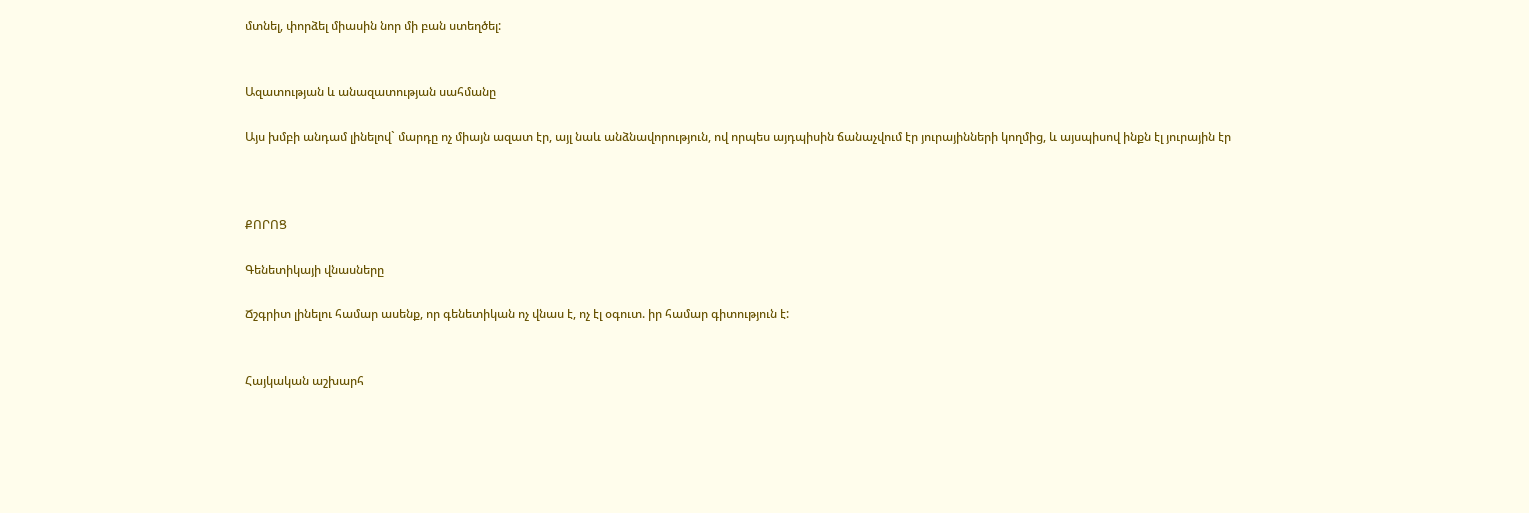մտնել, փորձել միասին նոր մի բան ստեղծել:


Ազատության և անազատության սահմանը

Այս խմբի անդամ լինելով` մարդը ոչ միայն ազատ էր, այլ նաև անձնավորություն, ով որպես այդպիսին ճանաչվում էր յուրայինների կողմից, և այսպիսով ինքն էլ յուրային էր



ՔՈՐՈՑ

Գենետիկայի վնասները

Ճշգրիտ լինելու համար ասենք, որ գենետիկան ոչ վնաս է, ոչ էլ օգուտ. իր համար գիտություն է:


Հայկական աշխարհ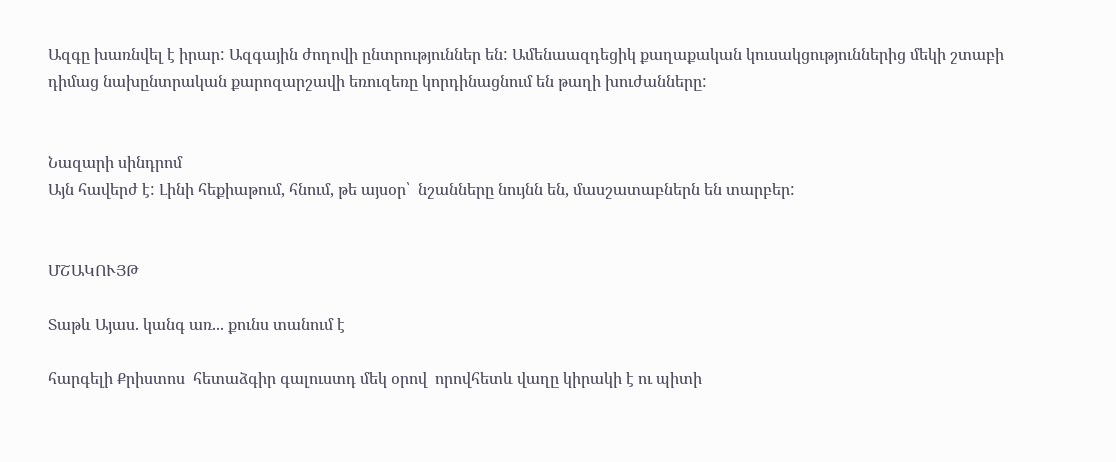Ազգը խառնվել է իրար: Ազգային ժողովի ընտրություններ են: Ամենաազդեցիկ քաղաքական կուսակցություններից մեկի շտաբի դիմաց նախընտրական քարոզարշավի եռուզեռը կորդինացնում են թաղի խուժանները:


Նազարի սինդրոմ
Այն հավերժ է: Լինի հեքիաթում, հնում, թե այսօր՝  նշանները նույնն են, մասշատաբներն են տարբեր:


ՄՇԱԿՈՒՅԹ

Տաթև Այաս. կանգ առ... քունս տանում է

հարգելի Քրիստոս  հետաձգիր գալուստդ մեկ օրով  որովհետև վաղը կիրակի է ու պիտի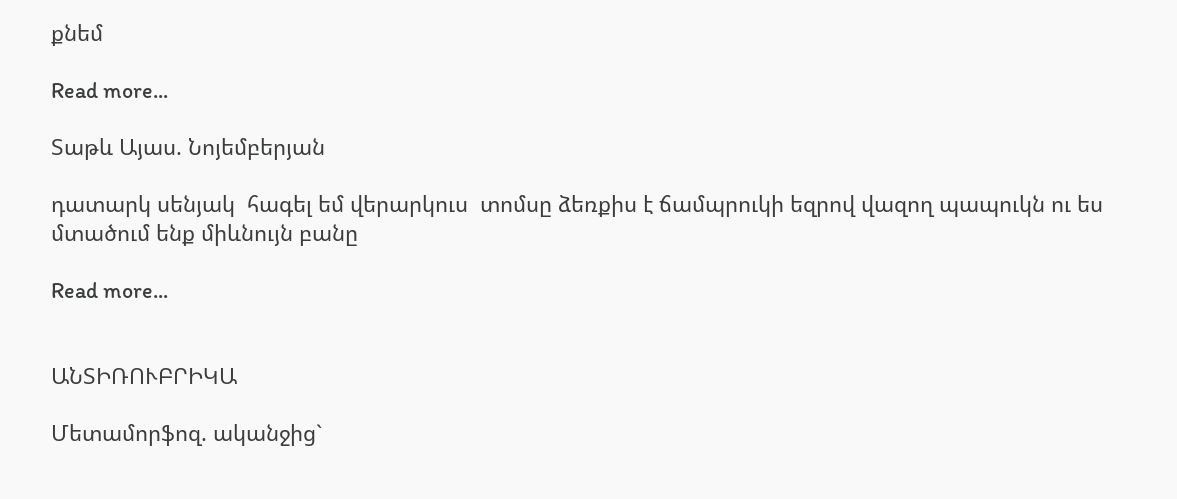քնեմ

Read more...

Տաթև Այաս. Նոյեմբերյան

դատարկ սենյակ  հագել եմ վերարկուս  տոմսը ձեռքիս է ճամպրուկի եզրով վազող պապուկն ու ես մտածում ենք միևնույն բանը

Read more...


ԱՆՏԻՌՈՒԲՐԻԿԱ

Մետամորֆոզ. ականջից`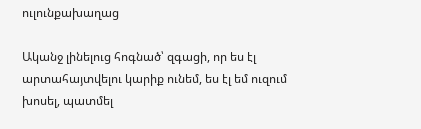ուլունքախաղաց

Ականջ լինելուց հոգնած՝ զգացի, որ ես էլ արտահայտվելու կարիք ունեմ, ես էլ եմ ուզում խոսել, պատմել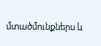մտածմունքներս և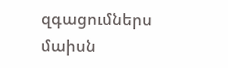զգացումներս մաիսն